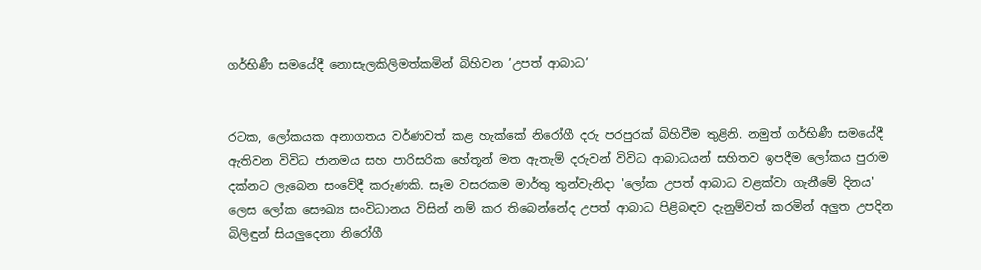ගර්භිණී සමයේදී නොසැලකිලිමත්කමින් බිහිවන ’උපත් ආබාධ’


රටක, ලෝකයක අනාගතය වර්ණවත් කළ හැක්කේ නිරෝගී දරු පරපුරක් බිහිවීම තුළිනි. නමුත් ගර්භිණී සමයේදී ඇතිවන විවිධ ජානමය සහ පාරිසරික හේතූන් මත ඇතැම් දරුවන් විවිධ ආබාධයන් සහිතව ඉපදීම ලෝකය පුරාම දක්නට ලැබෙන සංවේදී කරුණකි. සෑම වසරකම මාර්තු තුන්වැනිදා 'ලෝක උපත් ආබාධ වළක්වා ගැනීමේ දිනය' ලෙස ලෝක සෞඛ්‍ය සංවිධානය විසින් නම් කර තිබෙන්නේද උපත් ආබාධ පිළිබඳව දැනුම්වත් කරමින් අලුත උපදින බිලිඳුන් සියලුදෙනා නිරෝගී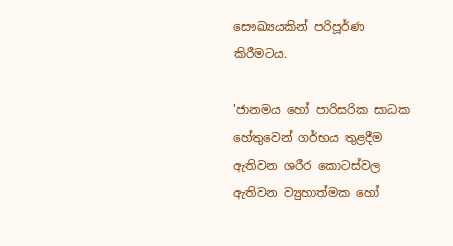සෞඛ්‍යයකින් පරිපූර්ණ කිරීමටය.

'ජානමය හෝ පාරිසරික සාධක හේතුවෙන් ගර්භය තුළදීම ඇතිවන ශරීර කොටස්වල ඇතිවන ව්‍යුහාත්මක හෝ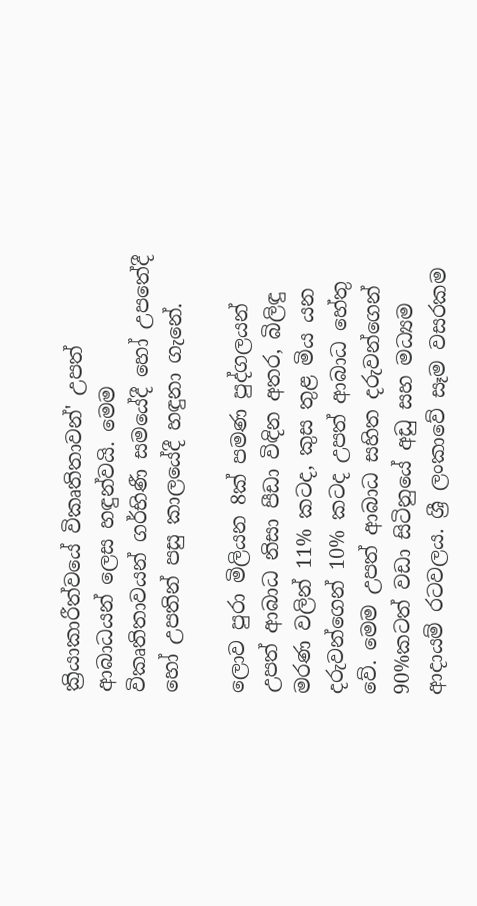ක්‍රියාකාරීත්වයේ විකෘතිතාවන්' උපත් ආබාධයන් ලෙස හඳුන්වයි. මෙම විකෘතිතාවයන් ගර්භිණී සමයේදී හෝ උපතේදී හෝ උපතින් පසු කාලයේදී හඳුනා ගැනේ.

ලොව පුරා මිලියන 8ක් පමණ පුද්ගලයන් උපත් ආබාධ නිසා පීඩා විඳින අතර, බිලිඳු මරණ වලින් 11% කටද, කුස තුළ මිය යන දරුවන්ගෙන් 10% කටද උපත් ආබාධ හේතු වේ. මෙම උපත් ආබාධ සහිත දරුවන්ගෙන් 90%කටත් වඩා සිටිනුයේ අඩු සහ මධ්‍යම ආදායම් රටවලය. ශ්‍රී ලංකාවේ සෑම වසරකම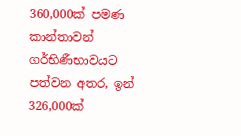360,000ක් පමණ කාන්තාවන් ගර්භිණීභාවයට පත්වන අතර, ඉන් 326,000ක්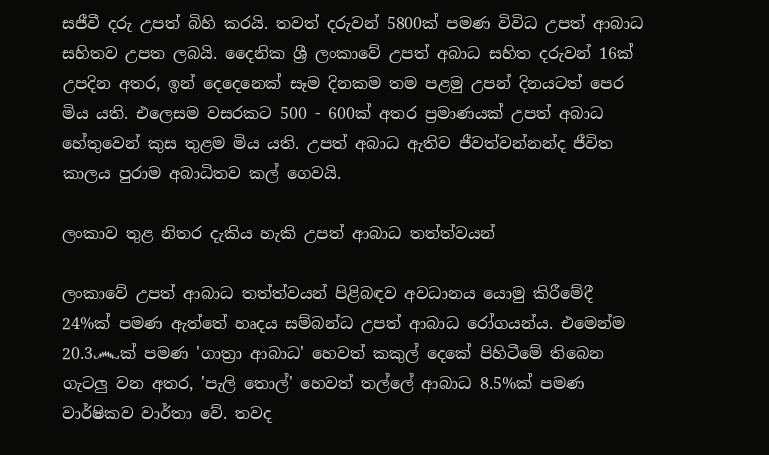සජීවී දරු උපත් බිහි කරයි. තවත් දරුවන් 5800ක් පමණ විවිධ උපත් ආබාධ සහිතව උපත ලබයි. දෛනික ශ්‍රී ලංකාවේ උපත් අබාධ සහිත දරුවන් 16ක් උපදින අතර, ඉන් දෙදෙනෙක් සෑම දිනකම තම පළමු උපන් දිනයටත් පෙර මිය යති. එලෙසම වසරකට 500 - 600ක් අතර ප්‍රමාණයක් උපත් අබාධ හේතුවෙන් කුස තුළම මිය යති. උපත් අබාධ ඇතිව ජීවත්වන්නන්ද ජීවිත කාලය පුරාම අබාධිතව කල් ගෙවයි.

ලංකාව තුළ නිතර දැකිය හැකි උපත් ආබාධ තත්ත්වයන්

ලංකාවේ උපත් ආබාධ තත්ත්වයන් පිළිබඳව අවධානය යොමු කිරීමේදී 24%ක් පමණ ඇත්තේ හෘදය සම්බන්ධ උපත් ආබාධ රෝගයන්ය. එමෙන්ම 20.3෴ක් පමණ 'ගාත්‍රා ආබාධ' හෙවත් කකුල් දෙකේ පිහිටීමේ තිබෙන ගැටලු වන අතර, 'පැලි තොල්' හෙවත් තල්ලේ ආබාධ 8.5%ක් පමණ වාර්ෂිකව වාර්තා වේ. තවද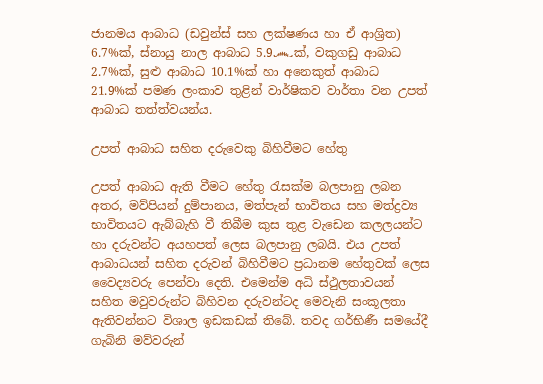ජානමය ආබාධ (ඩවුන්ස් සහ ලක්ෂණය හා ඒ ආශ්‍රිත) 6.7%ක්, ස්නායු නාල ආබාධ 5.9෴ක්, වකුගඩු ආබාධ 2.7%ක්, සුළු ආබාධ 10.1%ක් හා අනෙකුත් ආබාධ 21.9%ක් පමණ ලංකාව තුළින් වාර්ෂිකව වාර්තා වන උපත් ආබාධ තත්ත්වයන්ය.

උපත් ආබාධ සහිත දරුවෙකු බිහිවීමට හේතු

උපත් ආබාධ ඇති වීමට හේතු රැසක්ම බලපානු ලබන අතර, මව්පියන් දුම්පානය, මත්පැන් භාවිතය සහ මත්ද්‍රව්‍ය භාවිතයට ඇබ්බැහි වී තිබීම කුස තුළ වැඩෙන කලලයන්ට හා දරුවන්ට අයහපත් ලෙස බලපානු ලබයි. එය උපත් ආබාධයන් සහිත දරුවන් බිහිවීමට ප්‍රධානම හේතුවක් ලෙස වෛද්‍යවරු පෙන්වා දෙති. එමෙන්ම අධි ස්ථුලතාවයන් සහිත මවුවරුන්ට බිහිවන දරුවන්ටද මෙවැනි සංකූලතා ඇතිවන්නට විශාල ඉඩකඩක් තිබේ. තවද ගර්භිණී සමයේදී ගැබිනි මව්වරුන්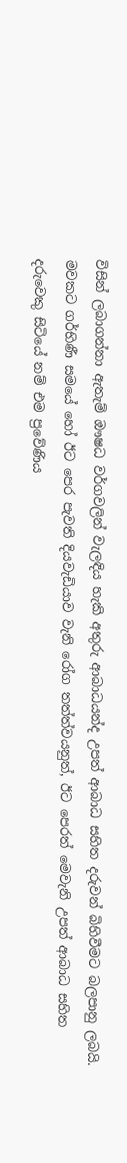විසින් ලබාගන්නා ඇතැම් ඖෂධ වර්ගවලින් වැලඳිය හැකි අතුරු ආබාධයන්ද උපත් ආබාධ සහිත දරුවන් බිහිවීමට බලපානු ලබයි. මවකට ගර්භිණී සමයේ හෝ ඊට පෙර පැවති දියවැඩියාව වැනි රෝග තත්ත්වයනුත්, ඊට පෙරත් මෙවැනි උපත් ආබාධ සහිත දරුවෙකු සිටියේ නම් එම ප්‍රවේණිය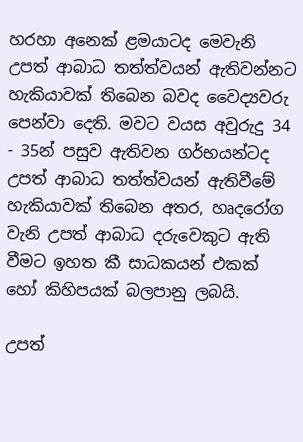හරහා අනෙක් ළමයාටද මෙවැනි උපත් ආබාධ තත්ත්වයන් ඇතිවන්නට හැකියාවක් තිබෙන බවද වෛද්‍යවරු පෙන්වා දෙති. මවට වයස අවුරුදු 34 - 35න් පසුව ඇතිවන ගර්භයන්ටද උපත් ආබාධ තත්ත්වයන් ඇතිවීමේ හැකියාවක් තිබෙන අතර, හෘදරෝග වැනි උපත් ආබාධ දරුවෙකුට ඇති වීමට ඉහත කී සාධකයන් එකක් හෝ කිහිපයක් බලපානු ලබයි.

උපත්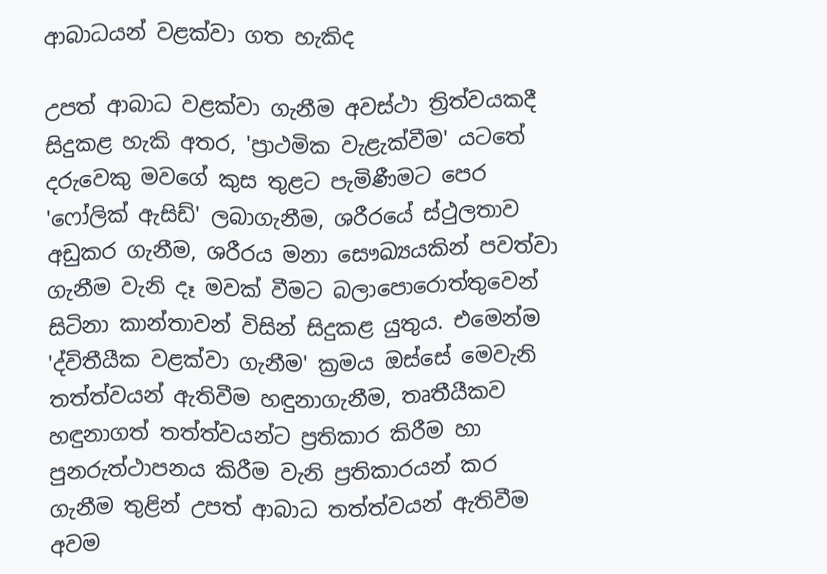ආබාධයන් වළක්වා ගත හැකිද

උපත් ආබාධ වළක්වා ගැනීම අවස්ථා ත්‍රිත්වයකදී සිදුකළ හැකි අතර, 'ප්‍රාථමික වැළැක්වීම' යටතේ දරුවෙකු මවගේ කුස තුළට පැමිණීමට පෙර 'ෆෝලික් ඇසිඩ්' ලබාගැනීම, ශරීරයේ ස්ථුලතාව අඩුකර ගැනීම, ශරීරය මනා සෞඛ්‍යයකින් පවත්වා ගැනීම වැනි දෑ මවක් වීමට බලාපොරොත්තුවෙන් සිටිනා කාන්තාවන් විසින් සිදුකළ යුතුය. එමෙන්ම 'ද්විතීයීක වළක්වා ගැනීම' ක්‍රමය ඔස්සේ මෙවැනි තත්ත්වයන් ඇතිවීම හඳුනාගැනීම, තෘතීයීකව හඳුනාගත් තත්ත්වයන්ට ප්‍රතිකාර කිරීම හා පුනරුත්ථාපනය කිරීම වැනි ප්‍රතිකාරයන් කර ගැනීම තුළින් උපත් ආබාධ තත්ත්වයන් ඇතිවීම අවම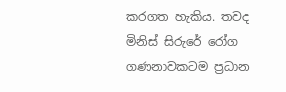කරගත හැකිය. තවද මිනිස් සිරුරේ රෝග ගණනාවකටම ප්‍රධාන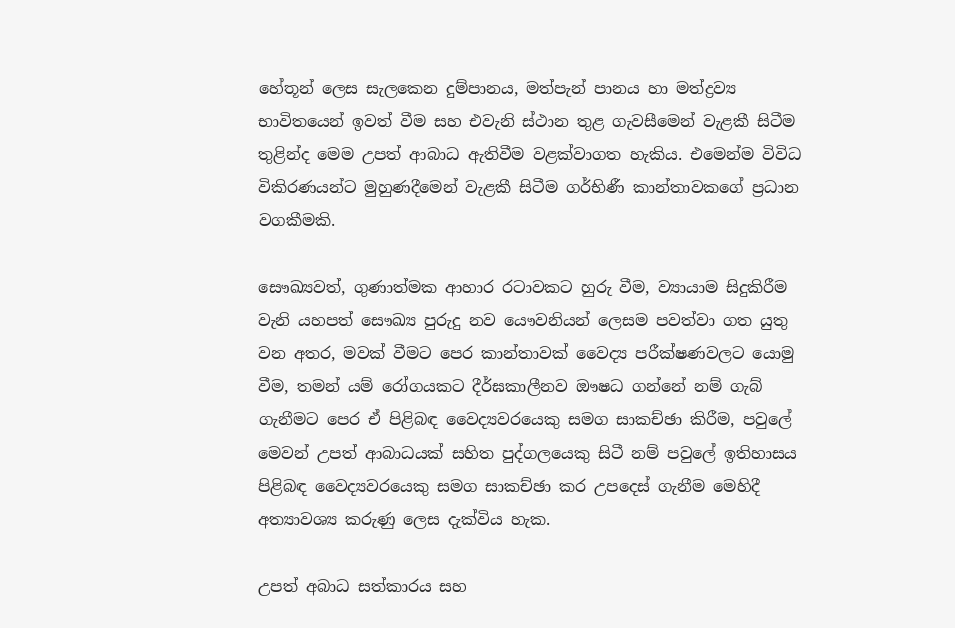හේතූන් ලෙස සැලකෙන දුම්පානය, මත්පැන් පානය හා මත්ද්‍රව්‍ය භාවිතයෙන් ඉවත් වීම සහ එවැනි ස්ථාන තුළ ගැවසීමෙන් වැළකී සිටීම තුළින්ද මෙම උපත් ආබාධ ඇතිවීම වළක්වාගත හැකිය. එමෙන්ම විවිධ විකිරණයන්ට මුහුණදීමෙන් වැළකී සිටීම ගර්භිණී කාන්තාවකගේ ප්‍රධාන වගකීමකි.

සෞඛ්‍යවත්, ගුණාත්මක ආහාර රටාවකට හුරු වීම, ව්‍යායාම සිදුකිරීම වැනි යහපත් සෞඛ්‍ය පුරුදු නව යෞවනියන් ලෙසම පවත්වා ගත යුතු වන අතර, මවක් වීමට පෙර කාන්තාවක් වෛද්‍ය පරීක්ෂණවලට යොමු වීම, තමන් යම් රෝගයකට දීර්ඝකාලීනව ඖෂධ ගන්නේ නම් ගැබ් ගැනීමට පෙර ඒ පිළිබඳ වෛද්‍යවරයෙකු සමග සාකච්ඡා කිරීම, පවුලේ මෙවන් උපත් ආබාධයක් සහිත පුද්ගලයෙකු සිටී නම් පවුලේ ඉතිහාසය පිළිබඳ වෛද්‍යවරයෙකු සමග සාකච්ඡා කර උපදෙස් ගැනීම මෙහිදී අත්‍යාවශ්‍ය කරුණු ලෙස දැක්විය හැක.

උපත් අබාධ සත්කාරය සහ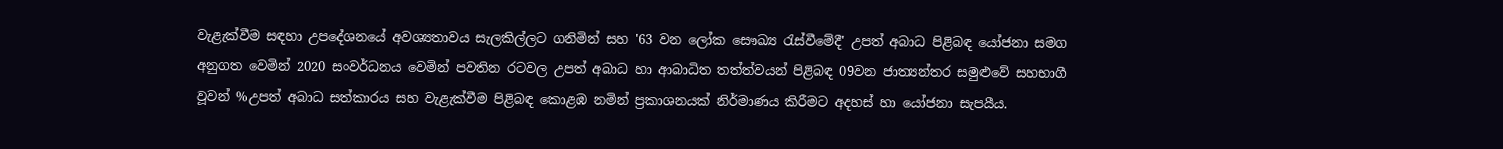වැළැක්වීම සඳහා උපදේශනයේ අවශ්‍යතාවය සැලකිල්ලට ගනිමින් සහ '63 වන ලෝක සෞඛ්‍ය රැස්වීමේදී' උපත් අබාධ පිළිබඳ යෝජනා සමග අනුගත වෙමින් 2020 සංවර්ධනය වෙමින් පවතින රටවල උපත් අබාධ හා ආබාධිත තත්ත්වයන් පිළිබඳ 09වන ජාත්‍යන්තර සමුළුවේ සහභාගී වූවන් %උපත් අබාධ සත්කාරය සහ වැළැක්වීම පිළිබඳ කොළඹ නමින් ප්‍රකාශනයක් නිර්මාණය කිරීමට අදහස් හා යෝජනා සැපයීය.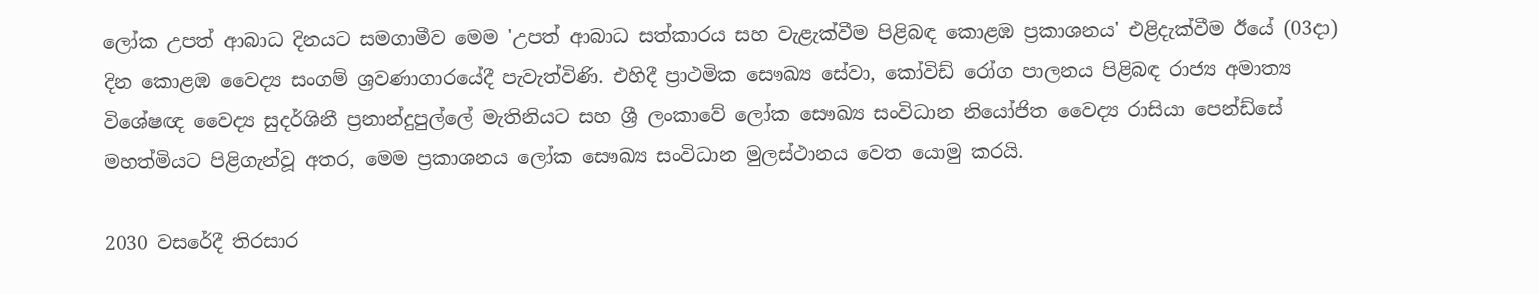ලෝක උපත් ආබාධ දිනයට සමගාමීව මෙම 'උපත් ආබාධ සත්කාරය සහ වැළැක්වීම පිළිබඳ කොළඹ ප්‍රකාශනය' එළිදැක්වීම ඊයේ (03දා) දින කොළඹ වෛද්‍ය සංගම් ශ්‍රවණාගාරයේදී පැවැත්විණි. එහිදී ප්‍රාථමික සෞඛ්‍ය සේවා, කෝවිඩ් රෝග පාලනය පිළිබඳ රාජ්‍ය අමාත්‍ය විශේෂඥ වෛද්‍ය සුදර්ශිනී ප්‍රනාන්දුපුල්ලේ මැතිනියට සහ ශ්‍රී ලංකාවේ ලෝක සෞඛ්‍ය සංවිධාන නියෝජිත වෛද්‍ය රාසියා පෙන්ඩ්සේ මහත්මියට පිළිගැන්වූ අතර, මෙම ප්‍රකාශනය ලෝක සෞඛ්‍ය සංවිධාන මුලස්ථානය වෙත යොමු කරයි.

2030 වසරේදී තිරසාර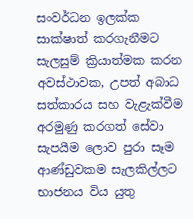සංවර්ධන ඉලක්ක සාක්ෂාත් කරගැනීමට සැලසුම් ක්‍රියාත්මක කරන අවස්ථාවක, උපත් අබාධ සත්කාරය සහ වැළැක්වීම අරමුණු කරගත් සේවා සැපයීම ලොව පුරා සෑම ආණ්ඩුවකම සැලකිල්ලට භාජනය විය යුතු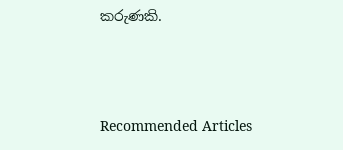කරුණකි.





Recommended Articles